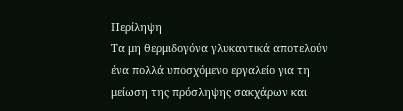Περίληψη
Τα μη θερμιδογόνα γλυκαντικά αποτελούν ένα πολλά υποσχόμενο εργαλείο για τη μείωση της πρόσληψης σακχάρων και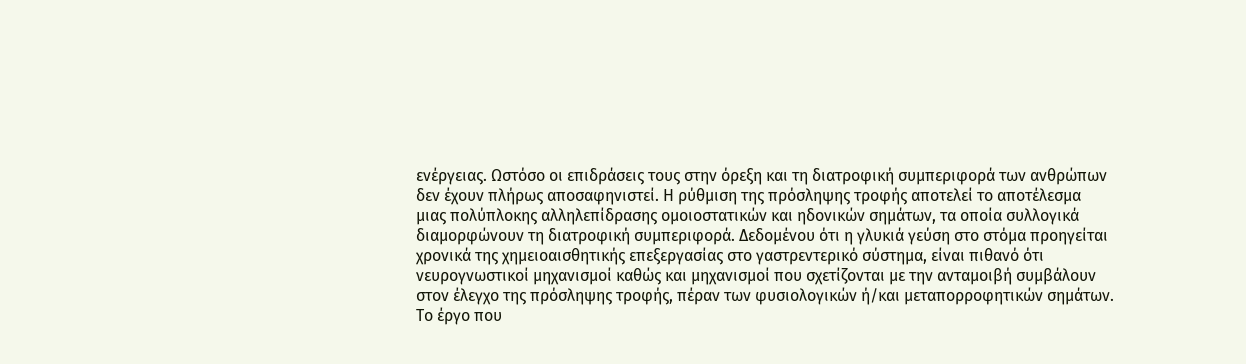ενέργειας. Ωστόσο οι επιδράσεις τους στην όρεξη και τη διατροφική συμπεριφορά των ανθρώπων δεν έχουν πλήρως αποσαφηνιστεί. Η ρύθμιση της πρόσληψης τροφής αποτελεί το αποτέλεσμα μιας πολύπλοκης αλληλεπίδρασης ομοιοστατικών και ηδονικών σημάτων, τα οποία συλλογικά διαμορφώνουν τη διατροφική συμπεριφορά. Δεδομένου ότι η γλυκιά γεύση στο στόμα προηγείται χρονικά της χημειοαισθητικής επεξεργασίας στο γαστρεντερικό σύστημα, είναι πιθανό ότι νευρογνωστικοί μηχανισμοί καθώς και μηχανισμοί που σχετίζονται με την ανταμοιβή συμβάλουν στον έλεγχο της πρόσληψης τροφής, πέραν των φυσιολογικών ή/και μεταπορροφητικών σημάτων. Το έργο που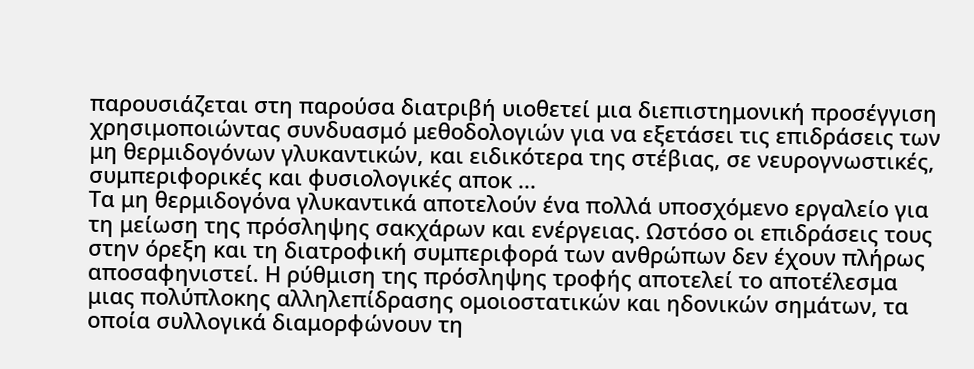παρουσιάζεται στη παρούσα διατριβή υιοθετεί μια διεπιστημονική προσέγγιση χρησιμοποιώντας συνδυασμό μεθοδολογιών για να εξετάσει τις επιδράσεις των μη θερμιδογόνων γλυκαντικών, και ειδικότερα της στέβιας, σε νευρογνωστικές, συμπεριφορικές και φυσιολογικές αποκ ...
Τα μη θερμιδογόνα γλυκαντικά αποτελούν ένα πολλά υποσχόμενο εργαλείο για τη μείωση της πρόσληψης σακχάρων και ενέργειας. Ωστόσο οι επιδράσεις τους στην όρεξη και τη διατροφική συμπεριφορά των ανθρώπων δεν έχουν πλήρως αποσαφηνιστεί. Η ρύθμιση της πρόσληψης τροφής αποτελεί το αποτέλεσμα μιας πολύπλοκης αλληλεπίδρασης ομοιοστατικών και ηδονικών σημάτων, τα οποία συλλογικά διαμορφώνουν τη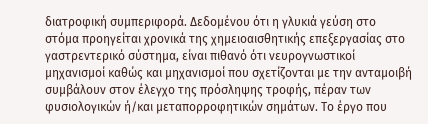διατροφική συμπεριφορά. Δεδομένου ότι η γλυκιά γεύση στο στόμα προηγείται χρονικά της χημειοαισθητικής επεξεργασίας στο γαστρεντερικό σύστημα, είναι πιθανό ότι νευρογνωστικοί μηχανισμοί καθώς και μηχανισμοί που σχετίζονται με την ανταμοιβή συμβάλουν στον έλεγχο της πρόσληψης τροφής, πέραν των φυσιολογικών ή/και μεταπορροφητικών σημάτων. Το έργο που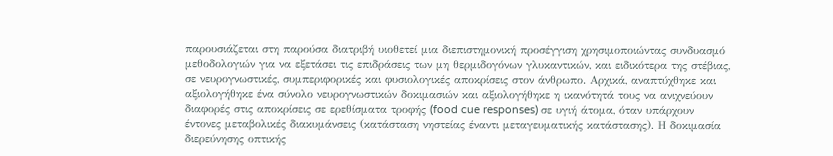παρουσιάζεται στη παρούσα διατριβή υιοθετεί μια διεπιστημονική προσέγγιση χρησιμοποιώντας συνδυασμό μεθοδολογιών για να εξετάσει τις επιδράσεις των μη θερμιδογόνων γλυκαντικών, και ειδικότερα της στέβιας, σε νευρογνωστικές, συμπεριφορικές και φυσιολογικές αποκρίσεις στον άνθρωπο. Αρχικά, αναπτύχθηκε και αξιολογήθηκε ένα σύνολο νευρογνωστικών δοκιμασιών και αξιολογήθηκε η ικανότητά τους να ανιχνεύουν διαφορές στις αποκρίσεις σε ερεθίσματα τροφής (food cue responses) σε υγιή άτομα, όταν υπάρχουν έντονες μεταβολικές διακυμάνσεις (κατάσταση νηστείας έναντι μεταγευματικής κατάστασης). Η δοκιμασία διερεύνησης οπτικής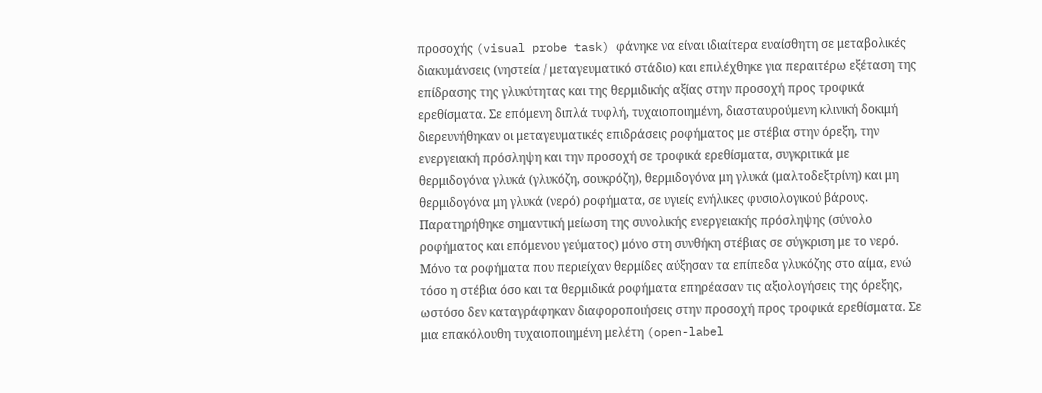προσοχής (visual probe task) φάνηκε να είναι ιδιαίτερα ευαίσθητη σε μεταβολικές διακυμάνσεις (νηστεία / μεταγευματικό στάδιο) και επιλέχθηκε για περαιτέρω εξέταση της επίδρασης της γλυκύτητας και της θερμιδικής αξίας στην προσοχή προς τροφικά ερεθίσματα. Σε επόμενη διπλά τυφλή, τυχαιοποιημένη, διασταυρούμενη κλινική δοκιμή διερευνήθηκαν οι μεταγευματικές επιδράσεις ροφήματος με στέβια στην όρεξη, την ενεργειακή πρόσληψη και την προσοχή σε τροφικά ερεθίσματα, συγκριτικά με θερμιδογόνα γλυκά (γλυκόζη, σουκρόζη), θερμιδογόνα μη γλυκά (μαλτοδεξτρίνη) και μη θερμιδογόνα μη γλυκά (νερό) ροφήματα, σε υγιείς ενήλικες φυσιολογικού βάρους. Παρατηρήθηκε σημαντική μείωση της συνολικής ενεργειακής πρόσληψης (σύνολο ροφήματος και επόμενου γεύματος) μόνο στη συνθήκη στέβιας σε σύγκριση με το νερό. Μόνο τα ροφήματα που περιείχαν θερμίδες αύξησαν τα επίπεδα γλυκόζης στο αίμα, ενώ τόσο η στέβια όσο και τα θερμιδικά ροφήματα επηρέασαν τις αξιολογήσεις της όρεξης, ωστόσο δεν καταγράφηκαν διαφοροποιήσεις στην προσοχή προς τροφικά ερεθίσματα. Σε μια επακόλουθη τυχαιοποιημένη μελέτη (open-label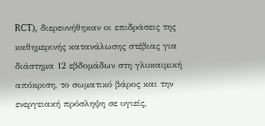RCT), διερευνήθηκαν οι επιδράσεις της καθημερινής κατανάλωσης στέβιας για διάστημα 12 εβδομάδων στη γλυκαιμική απόκριση, το σωματικό βάρος και την ενεργειακή πρόσληψη σε υγιείς,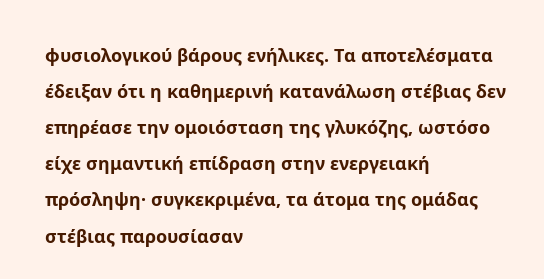φυσιολογικού βάρους ενήλικες. Τα αποτελέσματα έδειξαν ότι η καθημερινή κατανάλωση στέβιας δεν επηρέασε την ομοιόσταση της γλυκόζης, ωστόσο είχε σημαντική επίδραση στην ενεργειακή πρόσληψη· συγκεκριμένα, τα άτομα της ομάδας στέβιας παρουσίασαν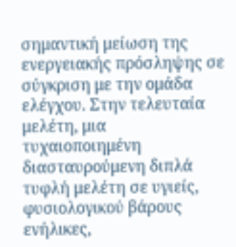σημαντική μείωση της ενεργειακής πρόσληψης σε σύγκριση με την ομάδα ελέγχου. Στην τελευταία μελέτη, μια τυχαιοποιημένη διασταυρούμενη διπλά τυφλή μελέτη σε υγιείς, φυσιολογικού βάρους ενήλικες,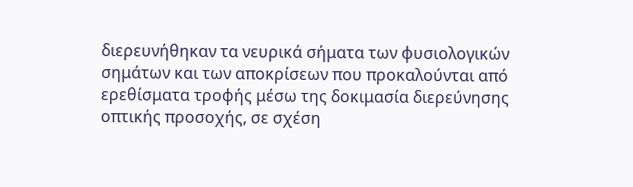διερευνήθηκαν τα νευρικά σήματα των φυσιολογικών σημάτων και των αποκρίσεων που προκαλούνται από ερεθίσματα τροφής μέσω της δοκιμασία διερεύνησης οπτικής προσοχής, σε σχέση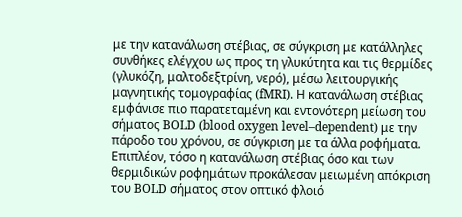με την κατανάλωση στέβιας, σε σύγκριση με κατάλληλες συνθήκες ελέγχου ως προς τη γλυκύτητα και τις θερμίδες (γλυκόζη, μαλτοδεξτρίνη, νερό), μέσω λειτουργικής μαγνητικής τομογραφίας (fMRI). Η κατανάλωση στέβιας εμφάνισε πιο παρατεταμένη και εντονότερη μείωση του σήματος BOLD (blood oxygen level–dependent) με την πάροδο του χρόνου, σε σύγκριση με τα άλλα ροφήματα. Επιπλέον, τόσο η κατανάλωση στέβιας όσο και των θερμιδικών ροφημάτων προκάλεσαν μειωμένη απόκριση του BOLD σήματος στον οπτικό φλοιό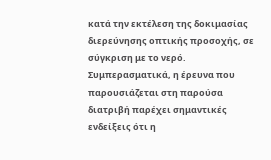κατά την εκτέλεση της δοκιμασίας διερεύνησης οπτικής προσοχής, σε σύγκριση με το νερό. Συμπερασματικά, η έρευνα που παρουσιάζεται στη παρούσα διατριβή παρέχει σημαντικές ενδείξεις ότι η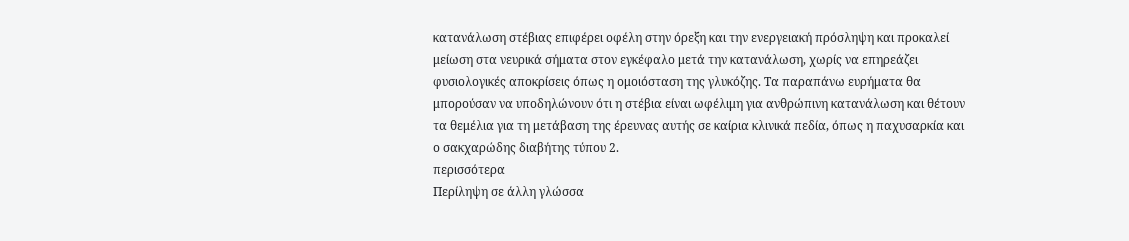κατανάλωση στέβιας επιφέρει οφέλη στην όρεξη και την ενεργειακή πρόσληψη και προκαλεί μείωση στα νευρικά σήματα στον εγκέφαλο μετά την κατανάλωση, χωρίς να επηρεάζει φυσιολογικές αποκρίσεις όπως η ομοιόσταση της γλυκόζης. Τα παραπάνω ευρήματα θα μπορούσαν να υποδηλώνουν ότι η στέβια είναι ωφέλιμη για ανθρώπινη κατανάλωση και θέτουν τα θεμέλια για τη μετάβαση της έρευνας αυτής σε καίρια κλινικά πεδία, όπως η παχυσαρκία και ο σακχαρώδης διαβήτης τύπου 2.
περισσότερα
Περίληψη σε άλλη γλώσσα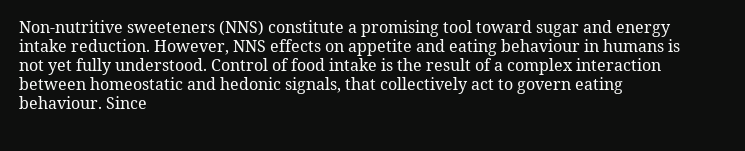Non-nutritive sweeteners (NNS) constitute a promising tool toward sugar and energy intake reduction. However, NNS effects on appetite and eating behaviour in humans is not yet fully understood. Control of food intake is the result of a complex interaction between homeostatic and hedonic signals, that collectively act to govern eating behaviour. Since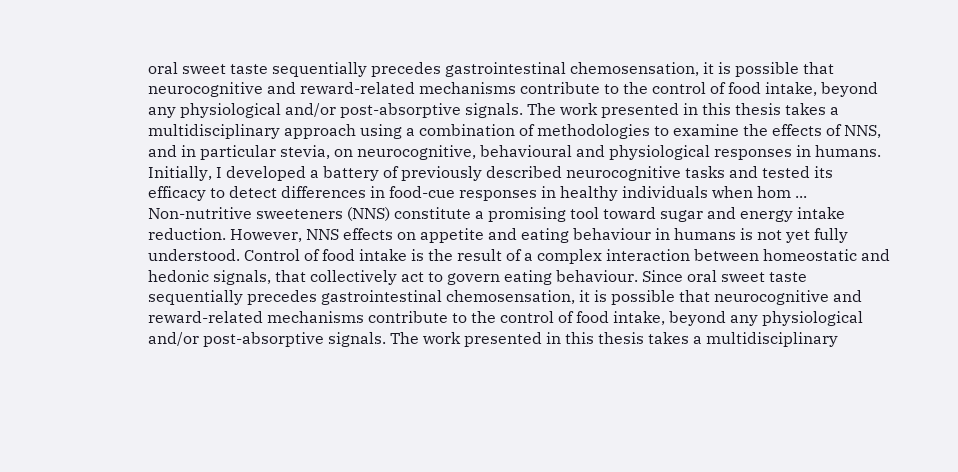oral sweet taste sequentially precedes gastrointestinal chemosensation, it is possible that neurocognitive and reward-related mechanisms contribute to the control of food intake, beyond any physiological and/or post-absorptive signals. The work presented in this thesis takes a multidisciplinary approach using a combination of methodologies to examine the effects of NNS, and in particular stevia, on neurocognitive, behavioural and physiological responses in humans. Initially, I developed a battery of previously described neurocognitive tasks and tested its efficacy to detect differences in food-cue responses in healthy individuals when hom ...
Non-nutritive sweeteners (NNS) constitute a promising tool toward sugar and energy intake reduction. However, NNS effects on appetite and eating behaviour in humans is not yet fully understood. Control of food intake is the result of a complex interaction between homeostatic and hedonic signals, that collectively act to govern eating behaviour. Since oral sweet taste sequentially precedes gastrointestinal chemosensation, it is possible that neurocognitive and reward-related mechanisms contribute to the control of food intake, beyond any physiological and/or post-absorptive signals. The work presented in this thesis takes a multidisciplinary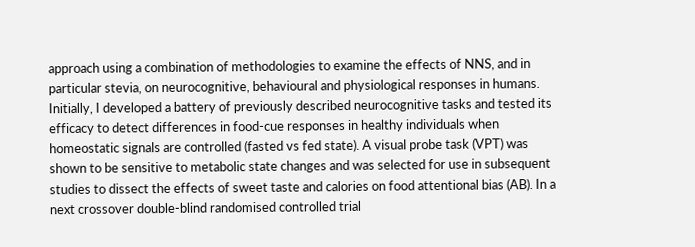approach using a combination of methodologies to examine the effects of NNS, and in particular stevia, on neurocognitive, behavioural and physiological responses in humans. Initially, I developed a battery of previously described neurocognitive tasks and tested its efficacy to detect differences in food-cue responses in healthy individuals when homeostatic signals are controlled (fasted vs fed state). A visual probe task (VPT) was shown to be sensitive to metabolic state changes and was selected for use in subsequent studies to dissect the effects of sweet taste and calories on food attentional bias (AB). In a next crossover double-blind randomised controlled trial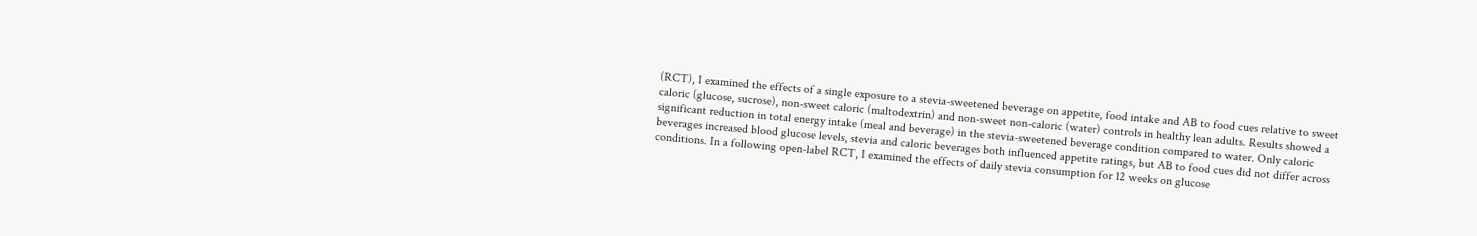(RCT), I examined the effects of a single exposure to a stevia-sweetened beverage on appetite, food intake and AB to food cues relative to sweet caloric (glucose, sucrose), non-sweet caloric (maltodextrin) and non-sweet non-caloric (water) controls in healthy lean adults. Results showed a significant reduction in total energy intake (meal and beverage) in the stevia-sweetened beverage condition compared to water. Only caloric beverages increased blood glucose levels, stevia and caloric beverages both influenced appetite ratings, but AB to food cues did not differ across conditions. In a following open-label RCT, I examined the effects of daily stevia consumption for 12 weeks on glucose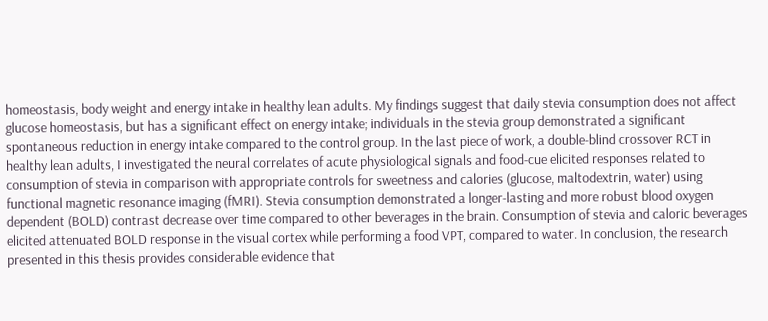homeostasis, body weight and energy intake in healthy lean adults. My findings suggest that daily stevia consumption does not affect glucose homeostasis, but has a significant effect on energy intake; individuals in the stevia group demonstrated a significant spontaneous reduction in energy intake compared to the control group. In the last piece of work, a double-blind crossover RCT in healthy lean adults, I investigated the neural correlates of acute physiological signals and food-cue elicited responses related to consumption of stevia in comparison with appropriate controls for sweetness and calories (glucose, maltodextrin, water) using functional magnetic resonance imaging (fMRI). Stevia consumption demonstrated a longer-lasting and more robust blood oxygen dependent (BOLD) contrast decrease over time compared to other beverages in the brain. Consumption of stevia and caloric beverages elicited attenuated BOLD response in the visual cortex while performing a food VPT, compared to water. In conclusion, the research presented in this thesis provides considerable evidence that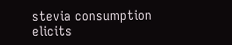stevia consumption elicits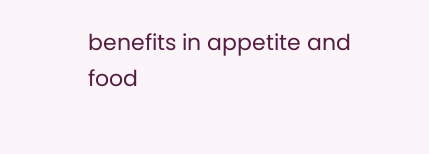benefits in appetite and food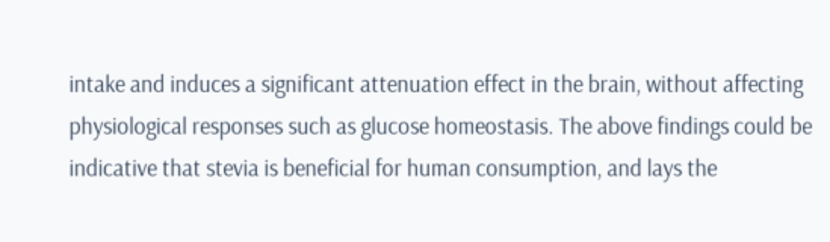intake and induces a significant attenuation effect in the brain, without affecting physiological responses such as glucose homeostasis. The above findings could be indicative that stevia is beneficial for human consumption, and lays the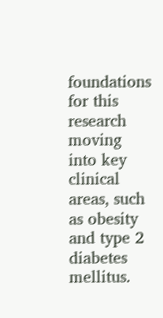foundations for this research moving into key clinical areas, such as obesity and type 2 diabetes mellitus.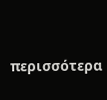περισσότερα